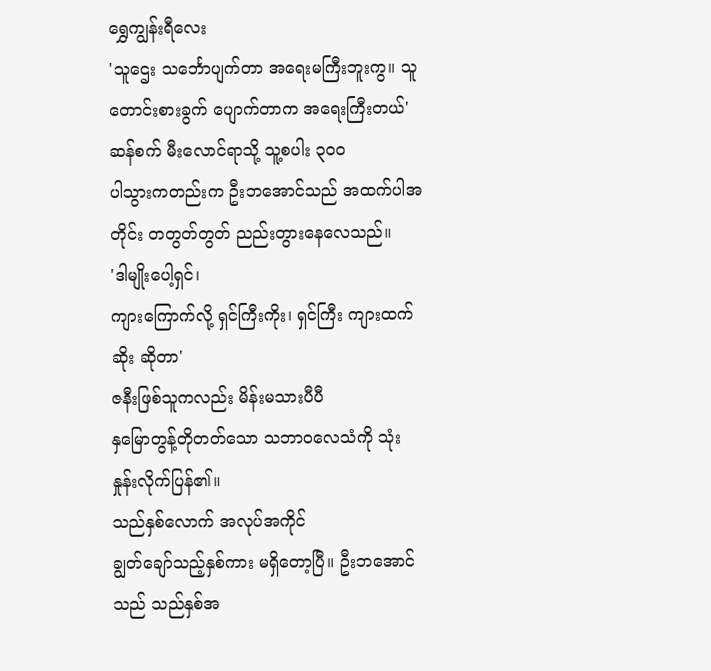ရွှေကျွန်းရီလေး
'သူဌေး သင်္ဘောပျက်တာ အရေးမကြီးဘူးကွ။ သူတောင်းစားခွက် ပျောက်တာက အရေးကြီးတယ်'
ဆန်စက် မီးလောင်ရာသို့ သူ့စပါး ၃ဝဝ
ပါသွားကတည်းက ဦးဘအောင်သည် အထက်ပါအတိုင်း တတွတ်တွတ် ညည်းတွားနေလေသည်။
'ဒါမျိုးပေါ့ရှင်၊
ကျားကြောက်လို့ ရှင်ကြီးကိုး၊ ရှင်ကြီး ကျားထက်ဆိုး ဆိုတာ'
ဇနီးဖြစ်သူကလည်း မိန်းမသားပီပီ
နှမြောတွန့်တိုတတ်သော သဘာဝလေသံကို သုံးနှုန်းလိုက်ပြန်၏။
သည်နှစ်လောက် အလုပ်အကိုင်
ချွတ်ချော်သည့်နှစ်ကား မရှိတော့ပြီ။ ဦးဘအောင်သည် သည်နှစ်အ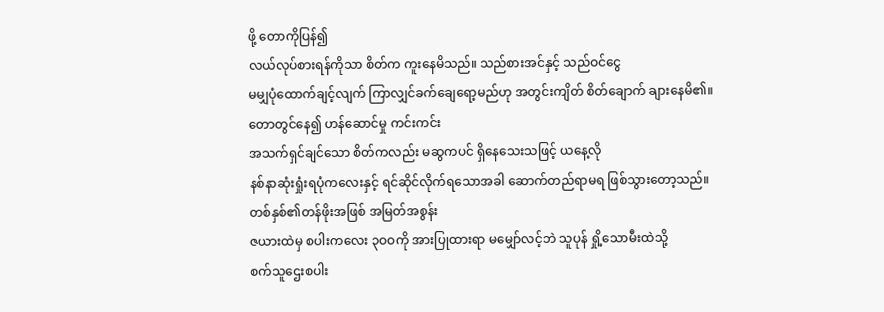ဖို့ တောကိုပြန်၍
လယ်လုပ်စားရန်ကိုသာ စိတ်က ကူးနေမိသည်။ သည်စားအင်နှင့် သည်ဝင်ငွေ
မမျှပုံထောက်ချင့်လျက် ကြာလျှင်ခက်ချေရော့မည်ဟု အတွင်းကျိတ် စိတ်ချောက် ချားနေမိ၏။
တောတွင်နေ၍ ဟန်ဆောင်မှု ကင်းကင်း
အသက်ရှင်ချင်သော စိတ်ကလည်း မဆွကပင် ရှိနေသေးသဖြင့် ယနေ့လို
နစ်နာဆုံးရှုံးရပုံကလေးနှင့် ရင်ဆိုင်လိုက်ရသောအခါ ဆောက်တည်ရာမရ ဖြစ်သွားတော့သည်။
တစ်နှစ်၏တန်ဖိုးအဖြစ် အမြတ်အစွန်း
ဇယားထဲမှ စပါးကလေး ၃ဝဝကို အားပြုထားရာ မမျှော်လင့်ဘဲ သူပုန် ရှို့သောမီးထဲသို့
စက်သူဌေးစပါး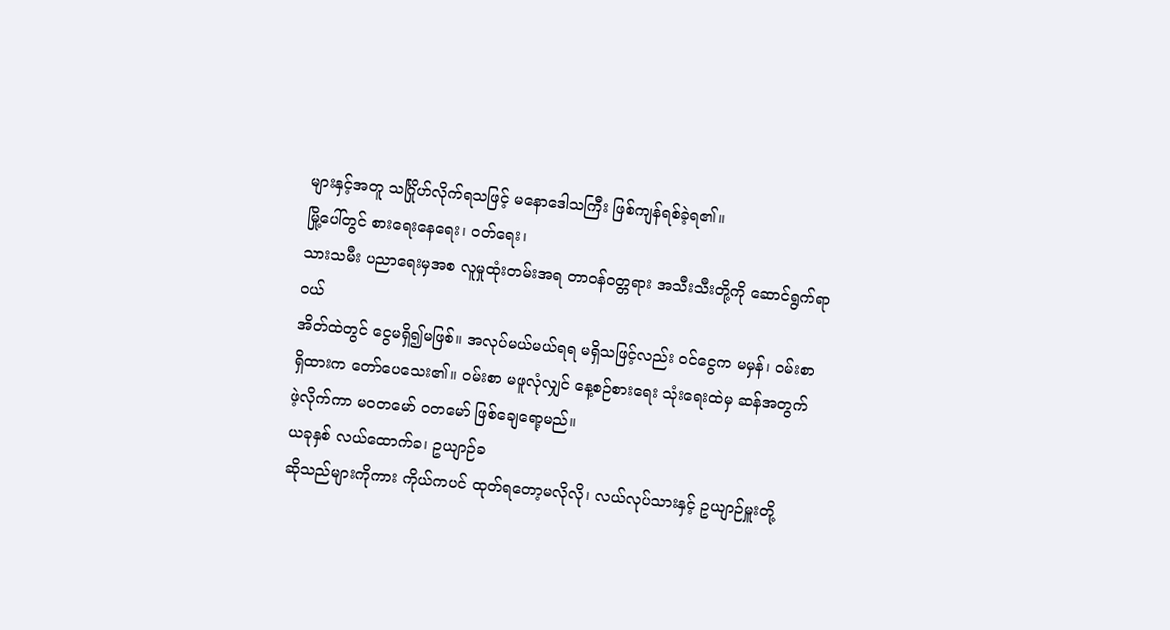များနှင့်အတူ သင်္ဂြိုဟ်လိုက်ရသဖြင့် မနောဒေါသကြီး ဖြစ်ကျန်ရစ်ခဲ့ရ၏။
မြို့ပေါ်တွင် စားရေးနေရေး၊ ဝတ်ရေး၊
သားသမီး ပညာရေးမှအစ လူမှုထုံးတမ်းအရ တာဝန်ဝတ္တရား အသီးသီးတို့ကို ဆောင်ရွက်ရာဝယ်
အိတ်ထဲတွင် ငွေမရှိ၍မဖြစ်။ အလုပ်မယ်မယ်ရရ မရှိသဖြင့်လည်း ဝင်ငွေက မမှန်၊ ဝမ်းစာ
ရှိထားက တော်ပေသေး၏။ ဝမ်းစာ မဖူလုံလျှင် နေ့စဉ်စားရေး သုံးရေးထဲမှ ဆန်အတွက်
ဖဲ့လိုက်ကာ မဝတမော် ဝတမော် ဖြစ်ချေရော့မည်။
ယခုနှစ် လယ်ထောက်ခ၊ ဥယျာဉ်ခ
ဆိုသည်များကိုကား ကိုယ်ကပင် ထုတ်ရတော့မလိုလို၊ လယ်လုပ်သားနှင့် ဥယျာဉ်မှူးတို့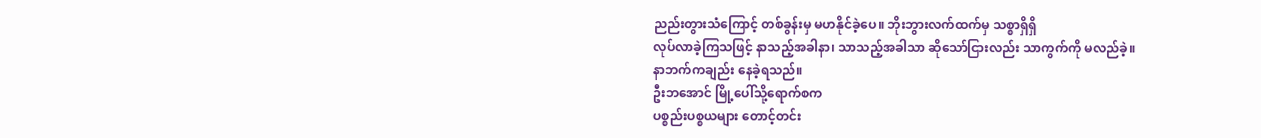ညည်းတွားသံကြောင့် တစ်ခွန်းမှ မဟနိုင်ခဲ့ပေ။ ဘိုးဘွားလက်ထက်မှ သစ္စာရှိရှိ
လုပ်လာခဲ့ကြသဖြင့် နာသည့်အခါနာ၊ သာသည့်အခါသာ ဆိုသော်ငြားလည်း သာကွက်ကို မလည်ခဲ့။
နာဘက်ကချည်း နေခဲ့ရသည်။
ဦးဘအောင် မြို့ပေါ်သို့ရောက်စက
ပစ္စည်းပစ္စယများ တောင့်တင်း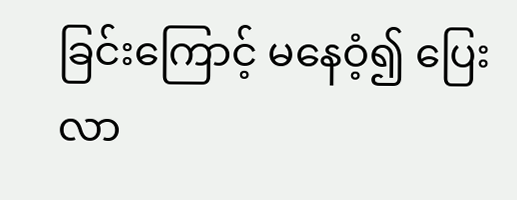ခြင်းကြောင့် မနေဝံ့၍ ပြေးလာ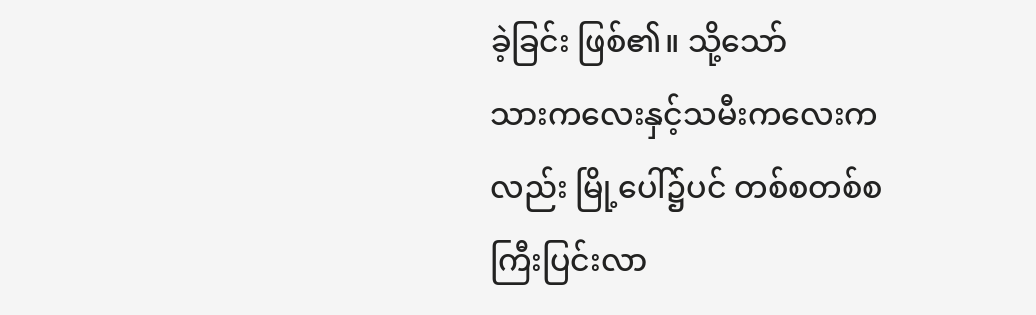ခဲ့ခြင်း ဖြစ်၏။ သို့သော်
သားကလေးနှင့်သမီးကလေးကလည်း မြို့ပေါ်၌ပင် တစ်စတစ်စ ကြီးပြင်းလာ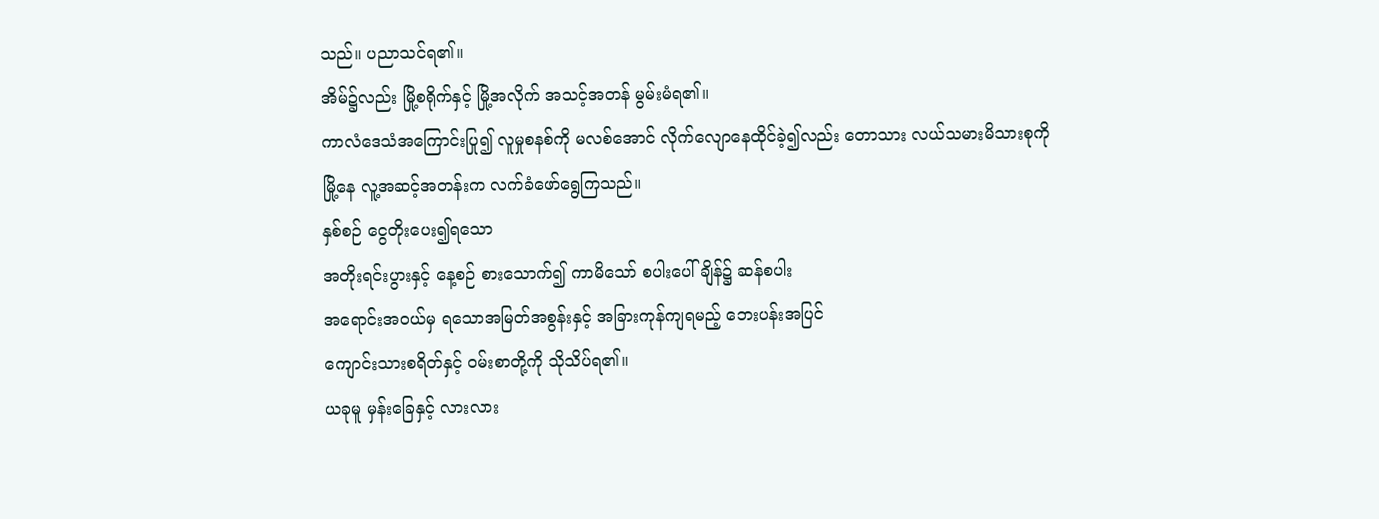သည်။ ပညာသင်ရ၏။
အိမ်၌လည်း မြို့စရိုက်နှင့် မြို့အလိုက် အသင့်အတန် မွမ်းမံရ၏။
ကာလံဒေသံအကြောင်းပြု၍ လူမှုစနစ်ကို မလစ်အောင် လိုက်လျောနေထိုင်ခဲ့၍လည်း တောသား လယ်သမားမိသားစုကို
မြို့နေ လူ့အဆင့်အတန်းက လက်ခံဖော်ရွေကြသည်။
နှစ်စဉ် ငွေတိုးပေး၍ရသော
အတိုးရင်းပွားနှင့် နေ့စဉ် စားသောက်၍ ကာမိသော် စပါးပေါ်ချိန်၌ ဆန်စပါး
အရောင်းအဝယ်မှ ရသောအမြတ်အစွန်းနှင့် အခြားကုန်ကျရမည့် ဘေးပန်းအပြင်
ကျောင်းသားစရိတ်နှင့် ဝမ်းစာတို့ကို သိုသိပ်ရ၏။
ယခုမူ မှန်းခြေနှင့် လားလား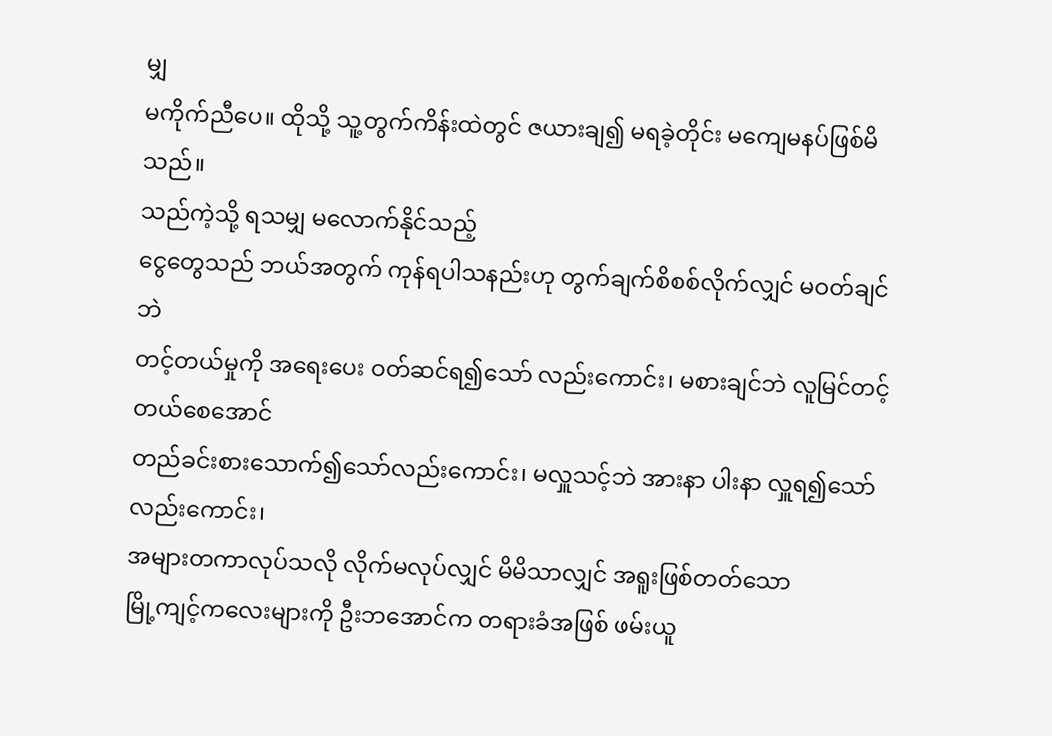မျှ
မကိုက်ညီပေ။ ထိုသို့ သူ့တွက်ကိန်းထဲတွင် ဇယားချ၍ မရခဲ့တိုင်း မကျေမနပ်ဖြစ်မိသည်။
သည်ကဲ့သို့ ရသမျှ မလောက်နိုင်သည့်
ငွေတွေသည် ဘယ်အတွက် ကုန်ရပါသနည်းဟု တွက်ချက်စိစစ်လိုက်လျှင် မဝတ်ချင်ဘဲ
တင့်တယ်မှုကို အရေးပေး ဝတ်ဆင်ရ၍သော် လည်းကောင်း၊ မစားချင်ဘဲ လူမြင်တင့်တယ်စေအောင်
တည်ခင်းစားသောက်၍သော်လည်းကောင်း၊ မလှူသင့်ဘဲ အားနာ ပါးနာ လှူရ၍သော်လည်းကောင်း၊
အများတကာလုပ်သလို လိုက်မလုပ်လျှင် မိမိသာလျှင် အရူးဖြစ်တတ်သော
မြို့ကျင့်ကလေးများကို ဦးဘအောင်က တရားခံအဖြစ် ဖမ်းယူ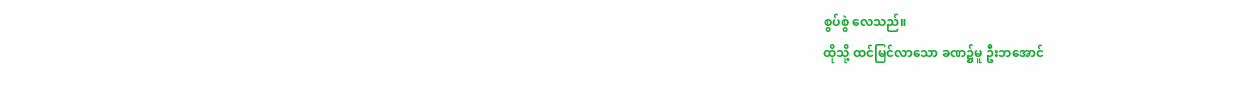စွပ်စွဲ လေသည်။
ထိုသို့ ထင်မြင်လာသော ခဏ၌မူ ဦးဘအောင်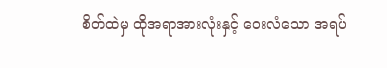စိတ်ထဲမှ ထိုအရာအားလုံးနှင့် ဝေးလံသော အရပ်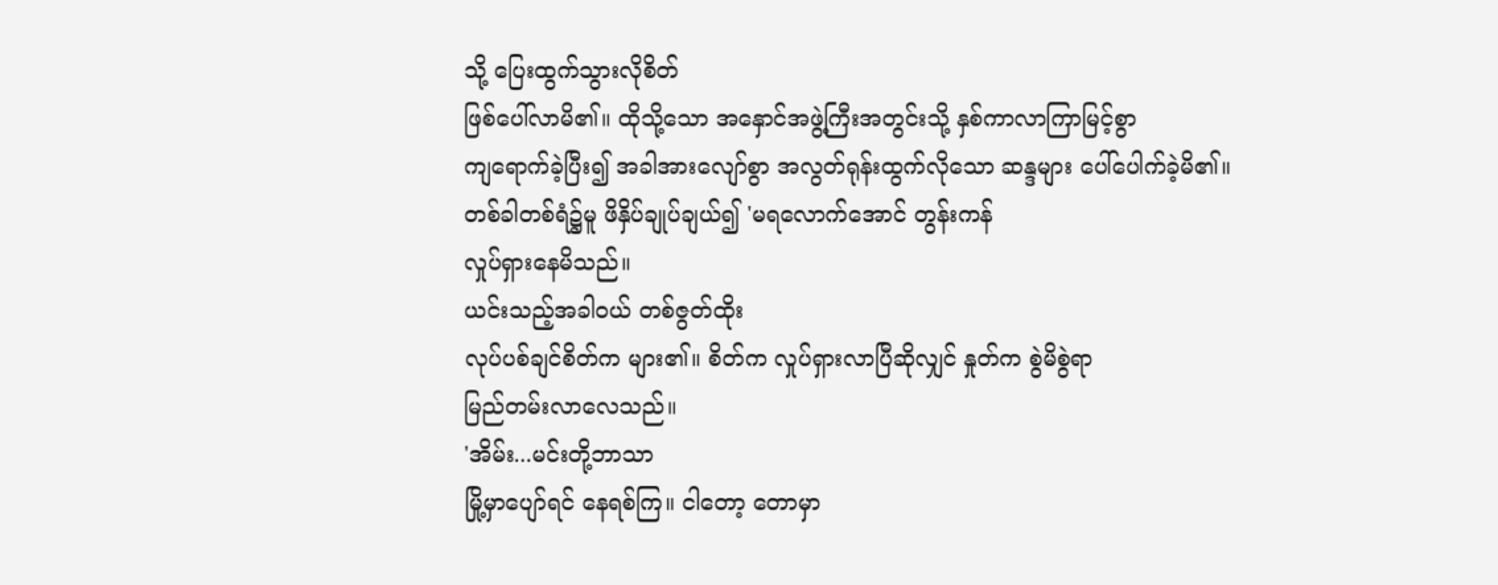သို့ ပြေးထွက်သွားလိုစိတ်
ဖြစ်ပေါ်လာမိ၏။ ထိုသို့သော အနှောင်အဖွဲ့ကြီးအတွင်းသို့ နှစ်ကာလာကြာမြင့်စွာ
ကျရောက်ခဲ့ပြီး၍ အခါအားလျော်စွာ အလွတ်ရုန်းထွက်လိုသော ဆန္ဒများ ပေါ်ပေါက်ခဲ့မိ၏။
တစ်ခါတစ်ရံ၌မူ ဖိနှိပ်ချုပ်ချယ်၍ 'မရလောက်အောင် တွန်းကန်
လှုပ်ရှားနေမိသည်။
ယင်းသည့်အခါဝယ် တစ်ဇွတ်ထိုး
လုပ်ပစ်ချင်စိတ်က များ၏။ စိတ်က လှုပ်ရှားလာပြီဆိုလျှင် နှုတ်က စွဲမိစွဲရာ
မြည်တမ်းလာလေသည်။
'အိမ်း...မင်းတို့ဘာသာ
မြို့မှာပျော်ရင် နေရစ်ကြ။ ငါတော့ တောမှာ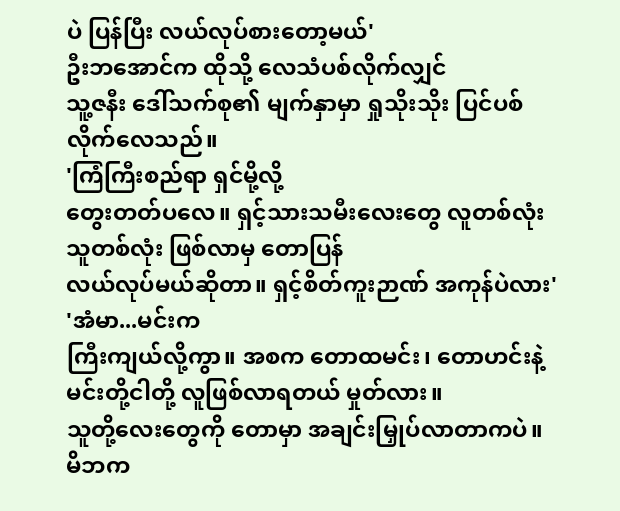ပဲ ပြန်ပြီး လယ်လုပ်စားတော့မယ်'
ဦးဘအောင်က ထိုသို့ လေသံပစ်လိုက်လျှင်
သူ့ဇနီး ဒေါ်သက်စု၏ မျက်နှာမှာ ရှုသိုးသိုး ပြင်ပစ်လိုက်လေသည်။
'ကြံကြီးစည်ရာ ရှင်မို့လို့
တွေးတတ်ပလေ။ ရှင့်သားသမီးလေးတွေ လူတစ်လုံးသူတစ်လုံး ဖြစ်လာမှ တောပြန်
လယ်လုပ်မယ်ဆိုတာ။ ရှင့်စိတ်ကူးဉာဏ် အကုန်ပဲလား'
'အံမာ...မင်းက
ကြီးကျယ်လို့ကွာ။ အစက တောထမင်း၊ တောဟင်းနဲ့ မင်းတို့ငါတို့ လူဖြစ်လာရတယ် မှုတ်လား။
သူတို့လေးတွေကို တောမှာ အချင်းမြှုပ်လာတာကပဲ။ မိဘက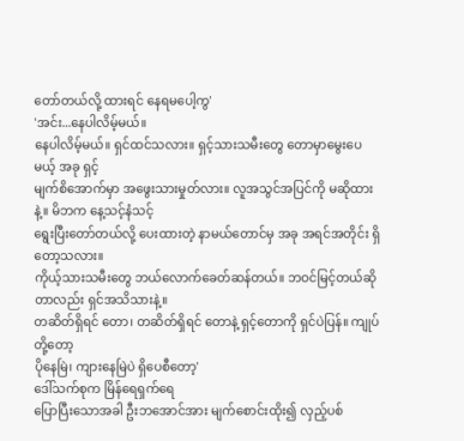တော်တယ်လို့ ထားရင် နေရမပေါ့ကွ'
'အင်း...နေပါလိမ့်မယ်။
နေပါလိမ့်မယ်။ ရှင်ထင်သလား။ ရှင့်သားသမီးတွေ တောမှာမွေးပေမယ့် အခု ရှင့်
မျက်စိအောက်မှာ အဖွေးသားမှုတ်လား။ လူအသွင်အပြင်ကို မဆိုထားနဲ့။ မိဘက နေ့သင့်နံသင့်
ရွေးပြီးတော်တယ်လို့ ပေးထားတဲ့ နာမယ်တောင်မှ အခု အရင်အတိုင်း ရှိတော့သလား။
ကိုယ့်သားသမီးတွေ ဘယ်လောက်ခေတ်ဆန်တယ်။ ဘဝင်မြင့်တယ်ဆိုတာလည်း ရှင်အသိသားနဲ့။
တဆိတ်ရှိရင် တော၊ တဆိတ်ရှိရင် တောနဲ့ ရှင့်တောကို ရှင်ပဲပြန်။ ကျုပ်တို့တော့
ပိုနေမြဲ၊ ကျားနေမြဲပဲ ရှိပေစီတော့'
ဒေါ်သက်စုက မြိန်ရေရှက်ရေ
ပြောပြီးသောအခါ ဦးဘအောင်အား မျက်စောင်းထိုး၍ လှည့်ပစ်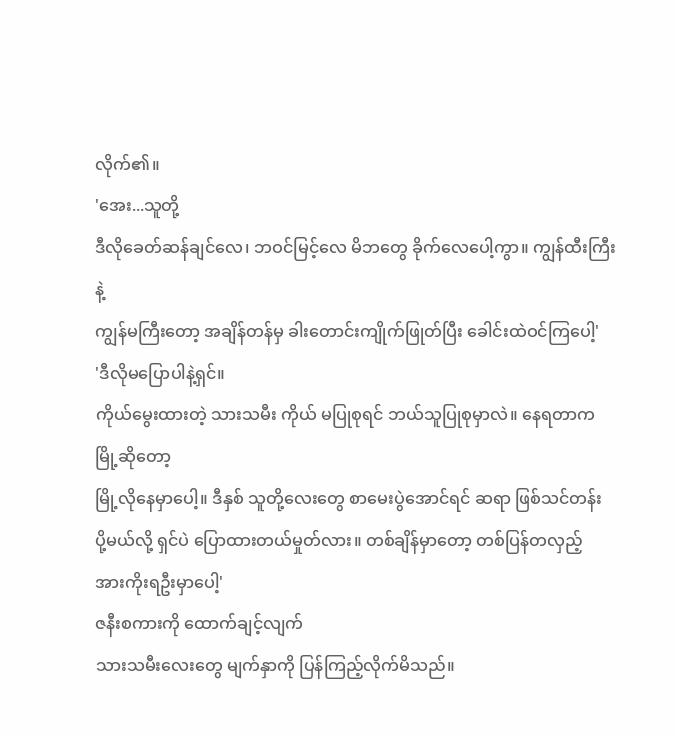လိုက်၏။
'အေး...သူတို့
ဒီလိုခေတ်ဆန်ချင်လေ၊ ဘဝင်မြင့်လေ မိဘတွေ ခိုက်လေပေါ့ကွာ။ ကျွန်ထီးကြီးနဲ့
ကျွန်မကြီးတော့ အချိန်တန်မှ ခါးတောင်းကျိုက်ဖြုတ်ပြီး ခေါင်းထဲဝင်ကြပေါ့'
'ဒီလိုမပြောပါနဲ့ရှင်။
ကိုယ်မွေးထားတဲ့ သားသမီး ကိုယ် မပြုစုရင် ဘယ်သူပြုစုမှာလဲ။ နေရတာက မြို့ဆိုတော့
မြို့လိုနေမှာပေါ့။ ဒီနှစ် သူတို့လေးတွေ စာမေးပွဲအောင်ရင် ဆရာ ဖြစ်သင်တန်း
ပို့မယ်လို့ ရှင်ပဲ ပြောထားတယ်မှုတ်လား။ တစ်ချိန်မှာတော့ တစ်ပြန်တလှည့်
အားကိုးရဦးမှာပေါ့'
ဇနီးစကားကို ထောက်ချင့်လျက်
သားသမီးလေးတွေ မျက်နှာကို ပြန်ကြည့်လိုက်မိသည်။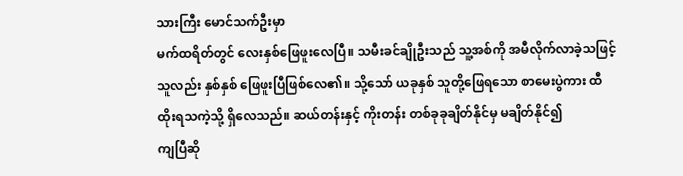သားကြီး မောင်သက်ဦးမှာ
မက်ထရိတ်တွင် လေးနှစ်ဖြေဖူးလေပြီ။ သမီးခင်ချိုဦးသည် သူ့အစ်ကို အမီလိုက်လာခဲ့သဖြင့်
သူလည်း နှစ်နှစ် ဖြေဖူးပြီဖြစ်လေ၏။ သို့သော် ယခုနှစ် သူတို့ဖြေရသော စာမေးပွဲကား ထီ
ထိုးရသကဲ့သို့ ရှိလေသည်။ ဆယ်တန်းနှင့် ကိုးတန်း တစ်ခုခုချိတ်နိုင်မှ မချိတ်နိုင်၍
ကျပြီဆို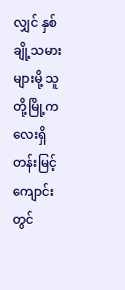လျှင် နှစ်ချို့သမားများမို့ သူတို့မြို့ကလေးရှိ တန်းမြင့်ကျောင်းတွင်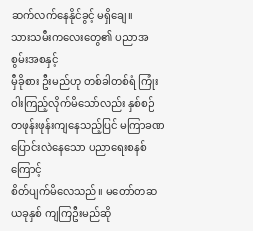ဆက်လက်နေနိုင်ခွင့် မရှိချေ။
သားသမီးကလေးတွေ၏ ပညာအစွမ်းအစနှင့်
မှီခိုစား ဦးမည်ဟု တစ်ခါတစ်ရံ ကြုံးဝါးကြည့်လိုက်မိသော်လည်း နှစ်စဉ်
တဖုန်းဖုန်းကျနေသည့်ပြင် မကြာခဏ ပြောင်းလဲနေသော ပညာရေးစနစ်ကြောင့်
စိတ်ပျက်မိလေသည်။ မတော်တဆ ယခုနှစ် ကျကြဦးမည်ဆို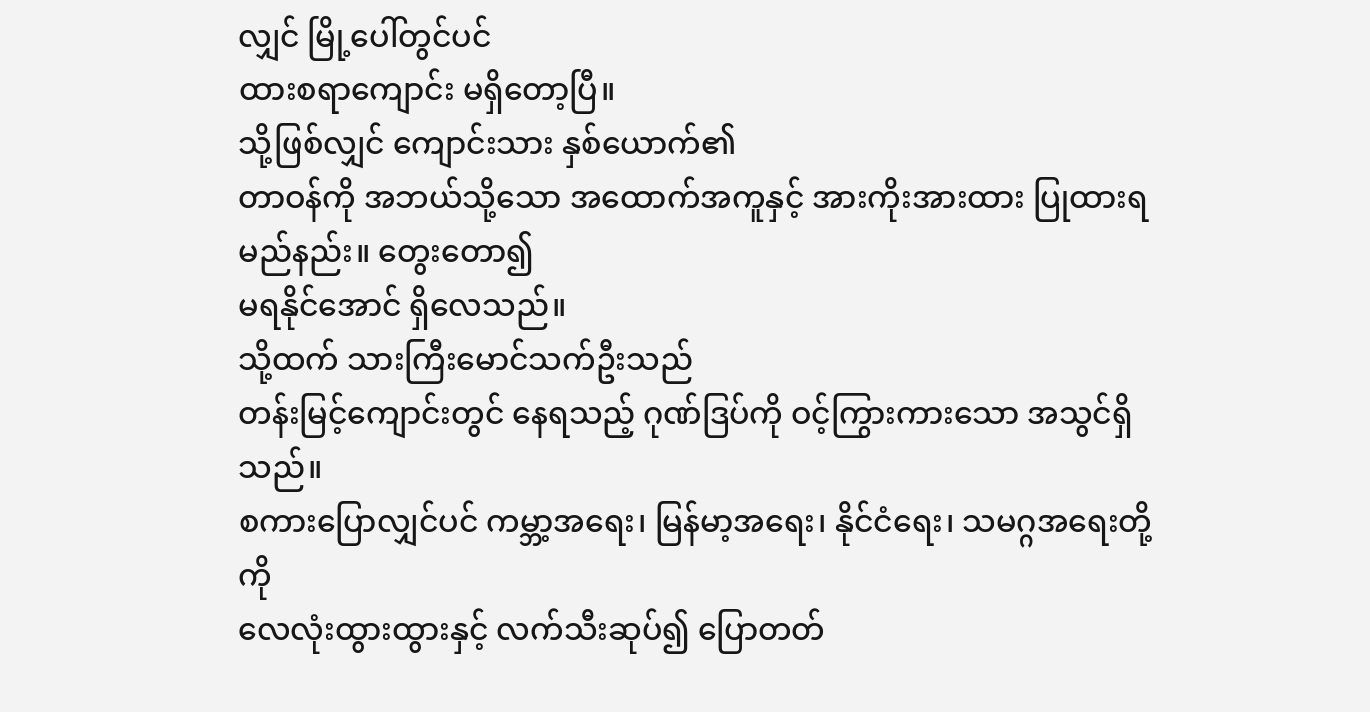လျှင် မြို့ပေါ်တွင်ပင်
ထားစရာကျောင်း မရှိတော့ပြီ။
သို့ဖြစ်လျှင် ကျောင်းသား နှစ်ယောက်၏
တာဝန်ကို အဘယ်သို့သော အထောက်အကူနှင့် အားကိုးအားထား ပြုထားရမည်နည်း။ တွေးတော၍
မရနိုင်အောင် ရှိလေသည်။
သို့ထက် သားကြီးမောင်သက်ဦးသည်
တန်းမြင့်ကျောင်းတွင် နေရသည့် ဂုဏ်ဒြပ်ကို ဝင့်ကြွားကားသော အသွင်ရှိသည်။
စကားပြောလျှင်ပင် ကမ္ဘာ့အရေး၊ မြန်မာ့အရေး၊ နိုင်ငံရေး၊ သမဂ္ဂအရေးတို့ကို
လေလုံးထွားထွားနှင့် လက်သီးဆုပ်၍ ပြောတတ်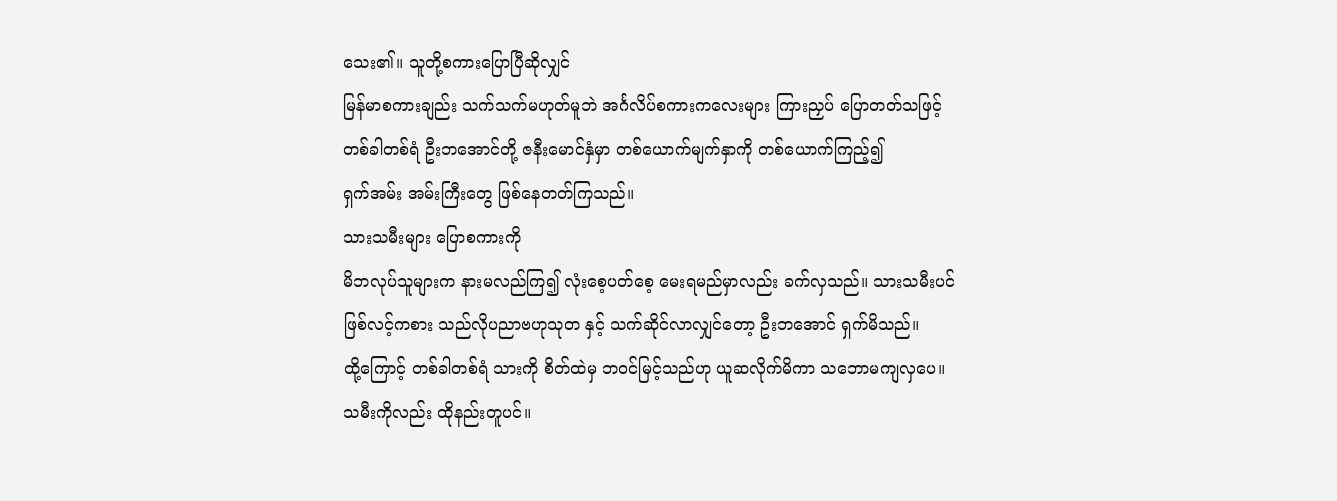သေး၏။ သူတို့စကားပြောပြီဆိုလျှင်
မြန်မာစကားချည်း သက်သက်မဟုတ်မူဘဲ အင်္ဂလိပ်စကားကလေးများ ကြားညှပ် ပြောတတ်သဖြင့်
တစ်ခါတစ်ရံ ဦးဘအောင်တို့ ဇနီးမောင်နှံမှာ တစ်ယောက်မျက်နှာကို တစ်ယောက်ကြည့်၍
ရှက်အမ်း အမ်းကြီးတွေ ဖြစ်နေတတ်ကြသည်။
သားသမီးများ ပြောစကားကို
မိဘလုပ်သူများက နားမလည်ကြ၍ လုံးစေ့ပတ်စေ့ မေးရမည်မှာလည်း ခက်လှသည်။ သားသမီးပင်
ဖြစ်လင့်ကစား သည်လိုပညာဗဟုသုတ နှင့် သက်ဆိုင်လာလျှင်တော့ ဦးဘအောင် ရှက်မိသည်။
ထို့ကြောင့် တစ်ခါတစ်ရံ သားကို စိတ်ထဲမှ ဘဝင်မြင့်သည်ဟု ယူဆလိုက်မိကာ သဘောမကျလှပေ။
သမီးကိုလည်း ထိုနည်းတူပင်။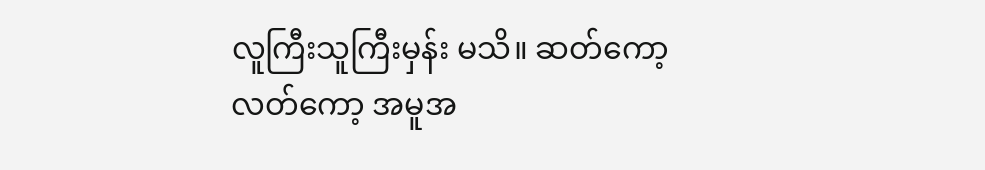လူကြီးသူကြီးမှန်း မသိ။ ဆတ်ကော့လတ်ကော့ အမူအ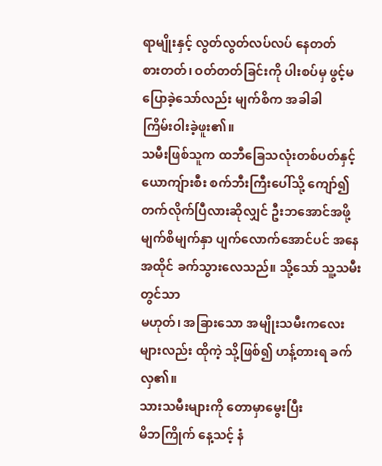ရာမျိုးနှင့် လွတ်လွတ်လပ်လပ် နေတတ်
စားတတ်၊ ဝတ်တတ်ခြင်းကို ပါးစပ်မှ ဖွင့်မပြောခဲ့သော်လည်း မျက်စိက အခါခါ
ကြိမ်းဝါးခဲ့ဖူး၏။
သမီးဖြစ်သူက ထဘီခြေသလုံးတစ်ပတ်နှင့်
ယောကျ်ားစီး စက်ဘီးကြီးပေါ်သို့ ကျော်၍ တက်လိုက်ပြီလားဆိုလျှင် ဦးဘအောင်အဖို့
မျက်စိမျက်နှာ ပျက်လောက်အောင်ပင် အနေအထိုင် ခက်သွားလေသည်။ သို့သော် သူ့သမီးတွင်သာ
မဟုတ်၊ အခြားသော အမျိုးသမီးကလေးများလည်း ထိုကဲ့ သို့ဖြစ်၍ ဟန့်တားရ ခက်လှ၏။
သားသမီးများကို တောမှာမွေးပြီး
မိဘကြိုက် နေ့သင့် နံ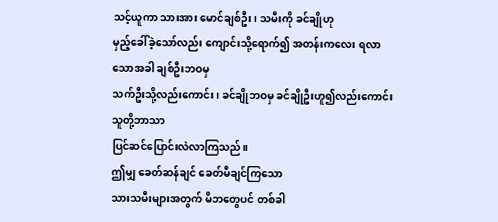သင့်ယူကာ သားအား မောင်ချစ်ဦး၊ သမီးကို ခင်ချိုဟု
မှည့်ခေါ်ခဲ့သော်လည်း ကျောင်းသို့ရောက်၍ အတန်းကလေး ရလာသောအခါ ချစ်ဦးဘဝမှ
သက်ဦးသို့လည်းကောင်း၊ ခင်ချိုဘဝမှ ခင်ချိုဦးဟူ၍လည်းကောင်း သူတို့ဘာသာ
ပြင်ဆင်ပြောင်းလဲလာကြသည်။
ဤမျှ ခေတ်ဆန်ချင် ခေတ်မီချင်ကြသော
သားသမီးများအတွက် မိဘတွေပင် တစ်ခါ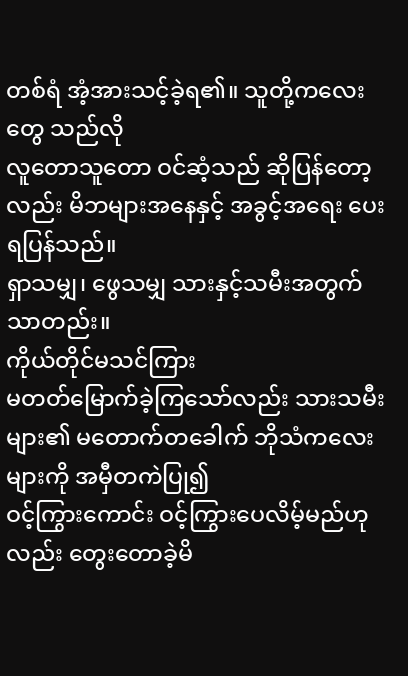တစ်ရံ အံ့အားသင့်ခဲ့ရ၏။ သူတို့ကလေးတွေ သည်လို
လူတောသူတော ဝင်ဆံ့သည် ဆိုပြန်တော့လည်း မိဘများအနေနှင့် အခွင့်အရေး ပေးရပြန်သည်။
ရှာသမျှ၊ ဖွေသမျှ သားနှင့်သမီးအတွက်သာတည်း။
ကိုယ်တိုင်မသင်ကြား
မတတ်မြောက်ခဲ့ကြသော်လည်း သားသမီးများ၏ မတောက်တခေါက် ဘိုသံကလေးများကို အမှီတကဲပြု၍
ဝင့်ကြွားကောင်း ဝင့်ကြွားပေလိမ့်မည်ဟုလည်း တွေးတောခဲ့မိ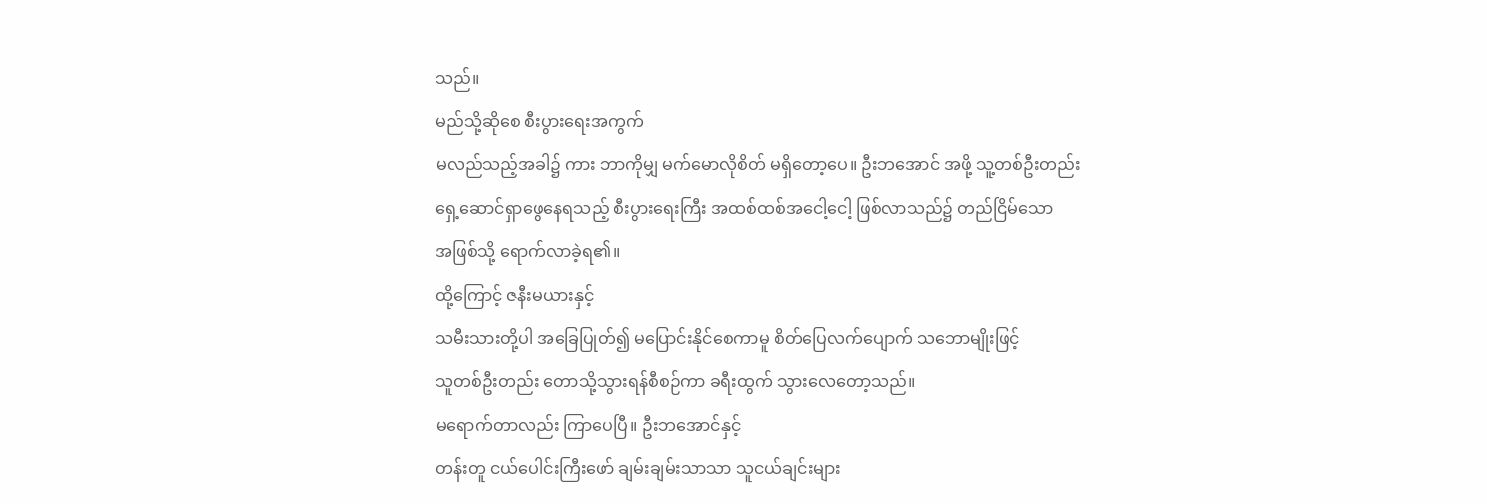သည်။
မည်သို့ဆိုစေ စီးပွားရေးအကွက်
မလည်သည့်အခါ၌ ကား ဘာကိုမျှ မက်မောလိုစိတ် မရှိတော့ပေ။ ဦးဘအောင် အဖို့ သူ့တစ်ဦးတည်း
ရှေ့ဆောင်ရှာဖွေနေရသည့် စီးပွားရေးကြီး အထစ်ထစ်အငေါ့ငေါ့ ဖြစ်လာသည်၌ တည်ငြိမ်သော
အဖြစ်သို့ ရောက်လာခဲ့ရ၏။
ထို့ကြောင့် ဇနီးမယားနှင့်
သမီးသားတို့ပါ အခြေပြုတ်၍ မပြောင်းနိုင်စေကာမူ စိတ်ပြေလက်ပျောက် သဘောမျိုးဖြင့်
သူတစ်ဦးတည်း တောသို့သွားရန်စီစဉ်ကာ ခရီးထွက် သွားလေတော့သည်။
မရောက်တာလည်း ကြာပေပြီ။ ဦးဘအောင်နှင့်
တန်းတူ ငယ်ပေါင်းကြီးဖော် ချမ်းချမ်းသာသာ သူငယ်ချင်းများ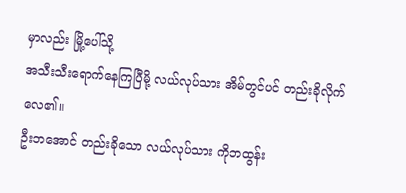မှာလည်း မြို့ပေါ်သို့
အသီးသီးရောက်နေကြပြီမို့ လယ်လုပ်သား အိမ်တွင်ပင် တည်းခိုလိုက်လေ၏။
ဦးဘအောင် တည်းခိုသော လယ်လုပ်သား ကိုဘထွန်း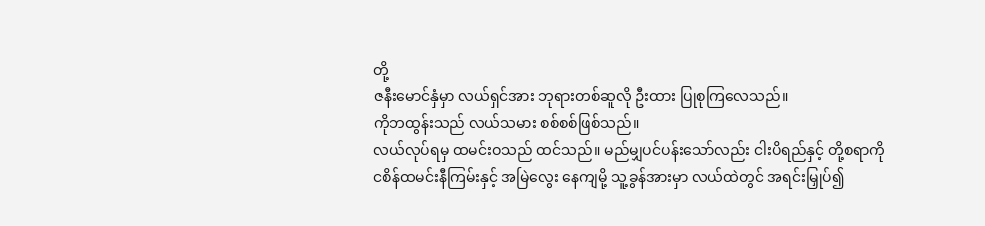တို့
ဇနီးမောင်နှံမှာ လယ်ရှင်အား ဘုရားတစ်ဆူလို ဦးထား ပြုစုကြလေသည်။
ကိုဘထွန်းသည် လယ်သမား စစ်စစ်ဖြစ်သည်။
လယ်လုပ်ရမှ ထမင်းဝသည် ထင်သည်။ မည်မျှပင်ပန်းသော်လည်း ငါးပိရည်နှင့် တို့စရာကို
ငစိန်ထမင်းနီကြမ်းနှင့် အမြဲလွေး နေကျမို့ သူ့ခွန်အားမှာ လယ်ထဲတွင် အရင်းမြှုပ်၍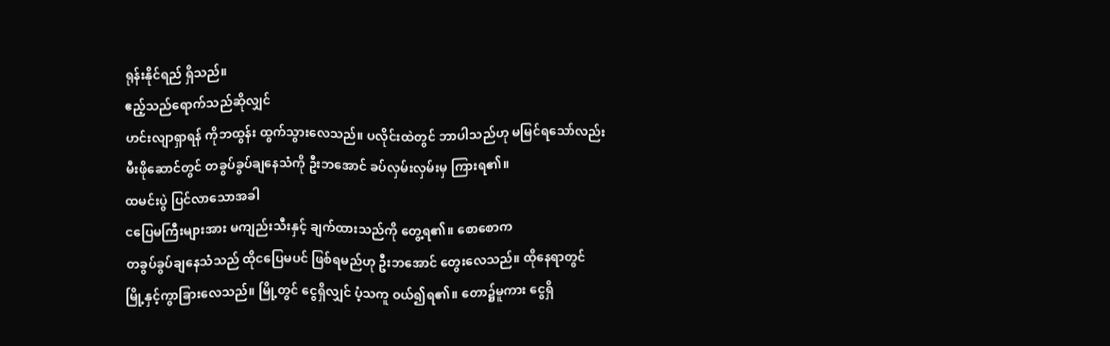ရုန်းနိုင်ရည် ရှိသည်။
ဧည့်သည်ရောက်သည်ဆိုလျှင်
ဟင်းလျာရှာရန် ကိုဘထွန်း ထွက်သွားလေသည်။ ပလိုင်းထဲတွင် ဘာပါသည်ဟု မမြင်ရသော်လည်း
မီးဖိုဆောင်တွင် တခွပ်ခွပ်ချနေသံကို ဦးဘအောင် ခပ်လှမ်းလှမ်းမှ ကြားရ၏။
ထမင်းပွဲ ပြင်လာသောအခါ
ငပြေမကြီးများအား မကျည်းသီးနှင့် ချက်ထားသည်ကို တွေ့ရ၏။ စောစောက
တခွပ်ခွပ်ချနေသံသည် ထိုငပြေမပင် ဖြစ်ရမည်ဟု ဦးဘအောင် တွေးလေသည်။ ထိုနေရာတွင်
မြို့နှင့်ကွာခြားလေသည်။ မြို့တွင် ငွေရှိလျှင် ပံ့သကူ ဝယ်၍ရ၏။ တော၌မူကား ငွေရှိ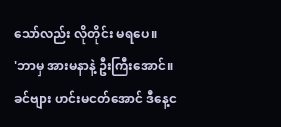သော်လည်း လိုတိုင်း မရပေ။
'ဘာမှ အားမနာနဲ့ ဦးကြီးအောင်။
ခင်ဗျား ဟင်းမငတ်အောင် ဒီနေ့င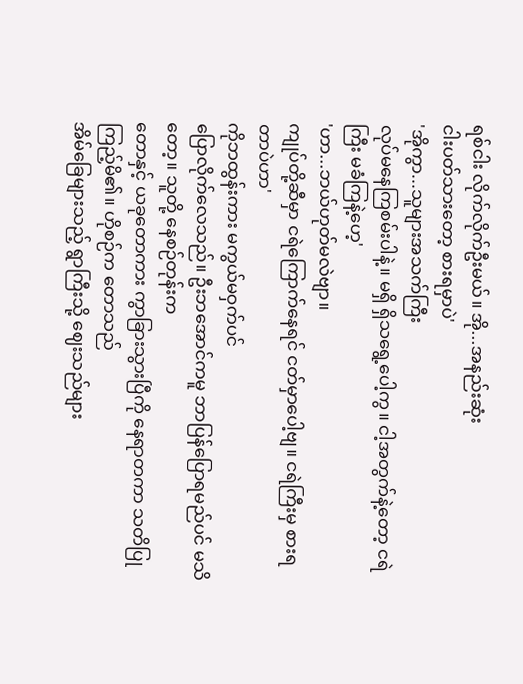ရစ်ငါး လိုက်လိုက်ဦးမယ်။ အို...အနည်းဆုံး
ငါးပတ်သားတော့ စားရမှာပဲ'
'အိုကွာ...သူများအသက်ကြီး
လုပ်မနေကြစမ်းပါနဲ့။ မရှိ ရှိသရွေ့ပေါ့ကွ။ ငါ့အတွက်နဲ့တော့ ငရဲကြီး မခံကြနဲ့ဟေ့'
'ဟာ...ဘယ်ဟုတ်မလဲဗျာ။
ကျုပ်တို့ဆီမှာ ငရဲကြောက်နေရင် ငတ်မှာပေါ့ဗျ။ ငရဲကြီးမှ စားရတာပဲဟာ'
ကိုဘထွန်းကား မကွယ်မဝှက်ပင်
ပြောလိုက်လေသည်။ ဦးဘအောင်ကမူ ဘာပြန်ပြောရမည်ပင် မသိတော့။ သူတို့ နေစဉ်တုန်းက
တောနှင့် ယခုတောကား ကွာခြားသွားပြီကို နေရာတကာ သတိပြုကြည့်မိ၏။ ဟိုစဉ်က တောသည်
အိမ်ခြေများသည့် ရွာကြီးသို့ ဈေးသည်များ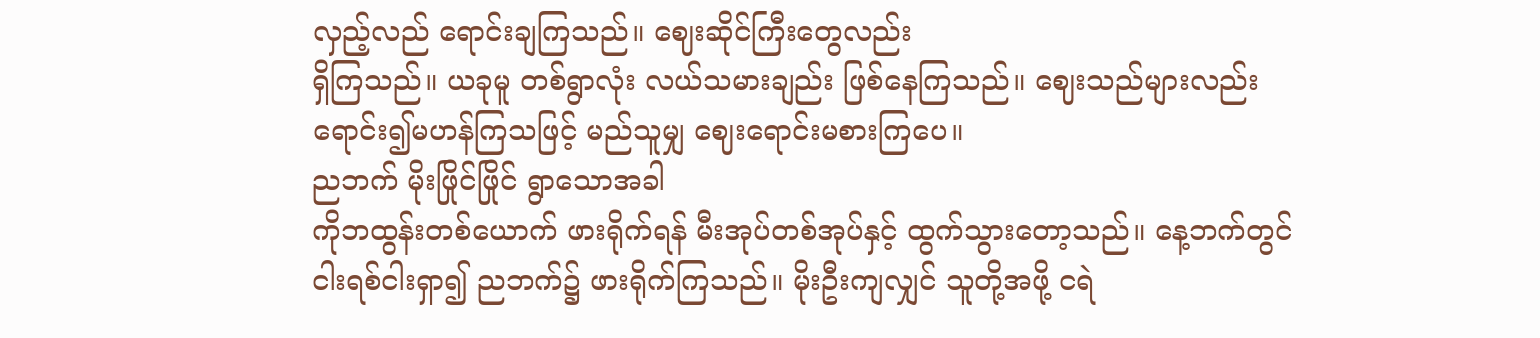လှည့်လည် ရောင်းချကြသည်။ ဈေးဆိုင်ကြီးတွေလည်း
ရှိကြသည်။ ယခုမူ တစ်ရွာလုံး လယ်သမားချည်း ဖြစ်နေကြသည်။ ဈေးသည်များလည်း
ရောင်း၍မဟန်ကြသဖြင့် မည်သူမျှ ဈေးရောင်းမစားကြပေ။
ညဘက် မိုးဖြိုင်ဖြိုင် ရွာသောအခါ
ကိုဘထွန်းတစ်ယောက် ဖားရိုက်ရန် မီးအုပ်တစ်အုပ်နှင့် ထွက်သွားတော့သည်။ နေ့ဘက်တွင်
ငါးရစ်ငါးရှာ၍ ညဘက်၌ ဖားရိုက်ကြသည်။ မိုးဦးကျလျှင် သူတို့အဖို့ ငရဲ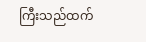ကြီးသည်ထက်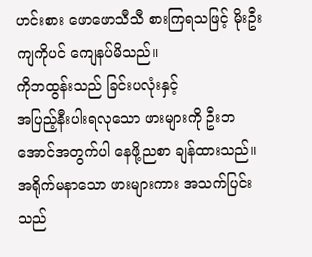ဟင်းစား ဖောဖောသီသီ စားကြရသဖြင့် မိုးဦးကျကိုပင် ကျေနပ်မိသည်။
ကိုဘထွန်းသည် ခြင်းပလုံးနှင့်
အပြည့်နီးပါးရလုသော ဖားများကို ဦးဘအောင်အတွက်ပါ နေဖို့ညစာ ချန်ထားသည်။
အရိုက်မနာသော ဖားများကား အသက်ပြင်းသည်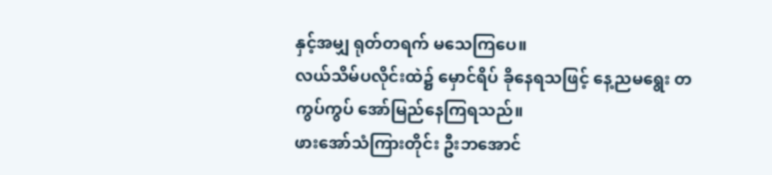နှင့်အမျှ ရုတ်တရက် မသေကြပေ။
လယ်သိမ်ပလိုင်းထဲ၌ မှောင်ရိပ် ခိုနေရသဖြင့် နေ့ညမရွေး တကွပ်ကွပ် အော်မြည်နေကြရသည်။
ဖားအော်သံကြားတိုင်း ဦးဘအောင်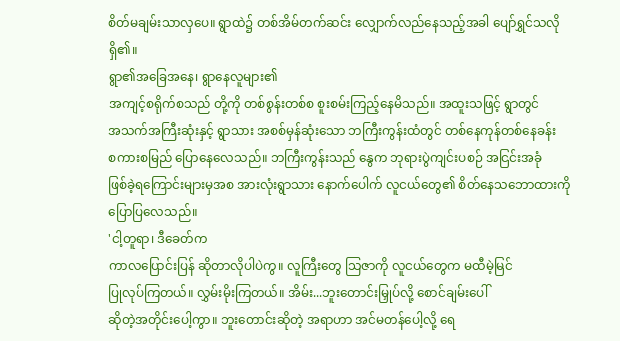စိတ်မချမ်းသာလှပေ။ ရွာထဲ၌ တစ်အိမ်တက်ဆင်း လျှောက်လည်နေသည့်အခါ ပျော်ရွှင်သလို
ရှိ၏။
ရွာ၏အခြေအနေ၊ ရွာနေလူများ၏
အကျင့်စရိုက်စသည် တို့ကို တစ်စွန်းတစ်စ စူးစမ်းကြည့်နေမိသည်။ အထူးသဖြင့် ရွာတွင်
အသက်အကြီးဆုံးနှင့် ရွာသား အစစ်မှန်ဆုံးသော ဘကြီးကွန်းထံတွင် တစ်နေကုန်တစ်နေခန်း
စကားစမြည် ပြောနေလေသည်။ ဘကြီးကွန်းသည် နွေက ဘုရားပွဲကျင်းပစဉ် အငြင်းအခုံ
ဖြစ်ခဲ့ရကြောင်းများမှအစ အားလုံးရွာသား နောက်ပေါက် လူငယ်တွေ၏ စိတ်နေသဘောထားကို
ပြောပြလေသည်။
'ငါ့တူရာ၊ ဒီခေတ်က
ကာလပြောင်းပြန် ဆိုတာလိုပါပဲကွ။ လူကြီးတွေ သြဇာကို လူငယ်တွေက မထီမဲ့မြင်
ပြုလုပ်ကြတယ်။ လွှမ်းမိုးကြတယ်။ အိမ်း...ဘူးတောင်းမြှုပ်လို့ စောင်ချမ်းပေါ်
ဆိုတဲ့အတိုင်းပေါ့ကွာ။ ဘူးတောင်းဆိုတဲ့ အရာဟာ အင်မတန်ပေါ့လို့ ရေ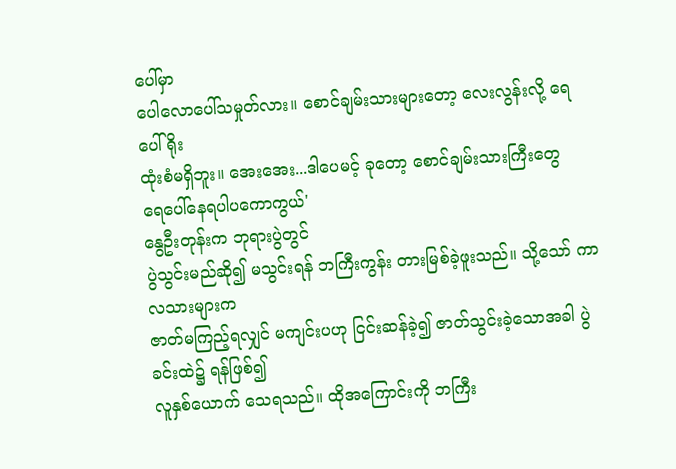ပေါ်မှာ
ပေါလောပေါ်သမှုတ်လား။ စောင်ချမ်းသားများတော့ လေးလွန်းလို့ ရေပေါ်ရိုး
ထုံးစံမရှိဘူး။ အေးအေး...ဒါပေမင့် ခုတော့ စောင်ချမ်းသားကြီးတွေ
ရေပေါ်နေရပါပကောကွယ်'
နွေဦးတုန်းက ဘုရားပွဲတွင်
ပွဲသွင်းမည်ဆို၍ မသွင်းရန် ဘကြီးကွန်း တားမြစ်ခဲ့ဖူးသည်။ သို့သော် ကာလသားများက
ဇာတ်မကြည့်ရလျှင် မကျင်းပဟု ငြင်းဆန်ခဲ့၍ ဇာတ်သွင်းခဲ့သောအခါ ပွဲခင်းထဲ၌ ရန်ဖြစ်၍
လူနှစ်ယောက် သေရသည်။ ထိုအကြောင်းကို ဘကြီး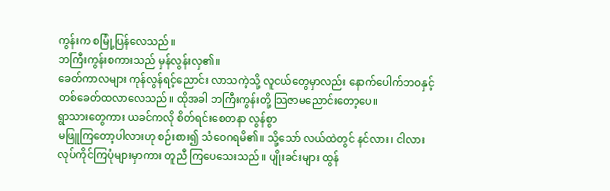ကွန်းက စမြုံ့ပြန်လေသည်။
ဘကြီးကွန်းစကားသည် မှန်လွန်းလှ၏။
ခေတ်ကာလများ ကုန်လွန်ရင့်ညောင်း လာသကဲ့သို့ လူငယ်တွေမှာလည်း နောက်ပေါက်ဘဝနှင့်
တစ်ခေတ်ထလာလေသည်။ ထိုအခါ ဘကြီးကွန်းတို့ သြဇာမညောင်းတော့ပေ။
ရွာသားတွေကား ယခင်ကလို စိတ်ရင်းစေတနာ လွန်စွာ
မဖြူကြတော့ပါလားဟု စဉ်းစား၍ သံဝေဂရမိ၏။ သို့သော် လယ်ထဲတွင် နင်လား၊ ငါလား
လုပ်ကိုင်ကြပုံများမှာကား တူညီ ကြပေသေးသည်။ ပျိုးခင်းများ ထွန်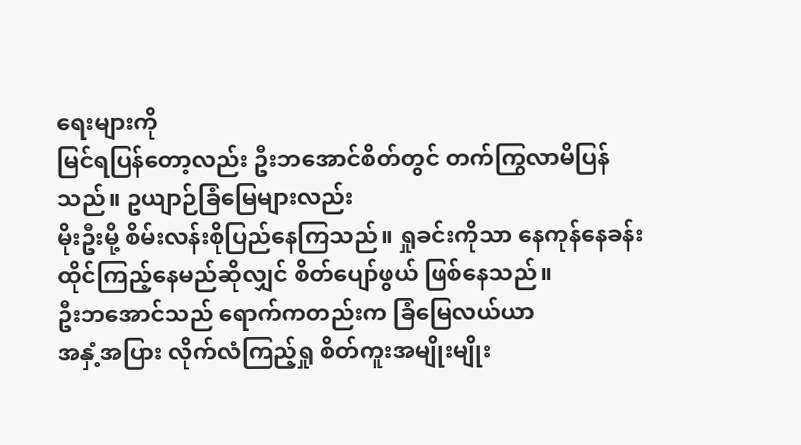ရေးများကို
မြင်ရပြန်တော့လည်း ဦးဘအောင်စိတ်တွင် တက်ကြွလာမိပြန်သည်။ ဥယျာဉ်ခြံမြေများလည်း
မိုးဦးမို့ စိမ်းလန်းစိုပြည်နေကြသည်။ ရှုခင်းကိုသာ နေကုန်နေခန်း
ထိုင်ကြည့်နေမည်ဆိုလျှင် စိတ်ပျော်ဖွယ် ဖြစ်နေသည်။
ဦးဘအောင်သည် ရောက်ကတည်းက ခြံမြေလယ်ယာ
အနှံ့အပြား လိုက်လံကြည့်ရှု စိတ်ကူးအမျိုးမျိုး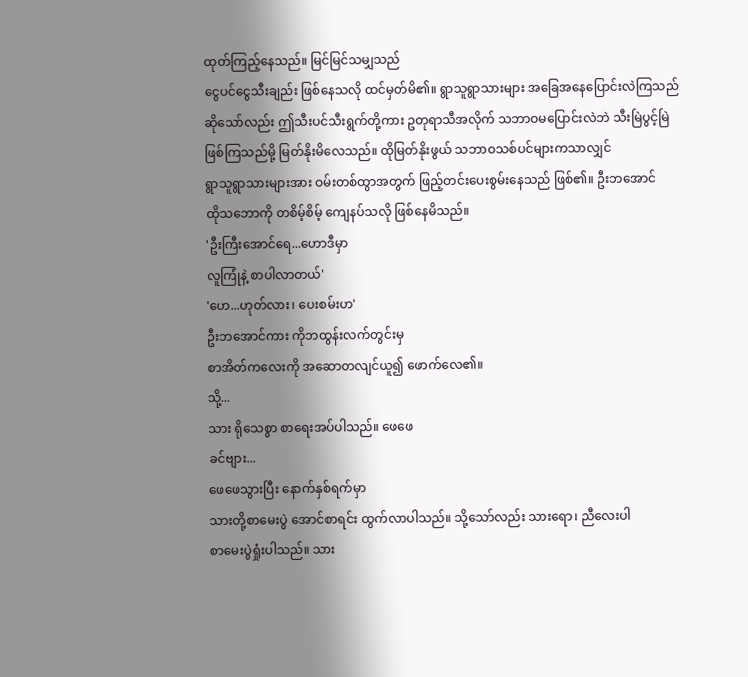ထုတ်ကြည့်နေသည်။ မြင်မြင်သမျှသည်
ငွေပင်ငွေသီးချည်း ဖြစ်နေသလို ထင်မှတ်မိ၏။ ရွာသူရွာသားများ အခြေအနေပြောင်းလဲကြသည်
ဆိုသော်လည်း ဤသီးပင်သီးရွက်တို့ကား ဥတုရာသီအလိုက် သဘာဝမပြောင်းလဲဘဲ သီးမြဲပွင့်မြဲ
ဖြစ်ကြသည်မို့ မြတ်နိုးမိလေသည်။ ထိုမြတ်နိုးဖွယ် သဘာဝသစ်ပင်များကသာလျှင်
ရွာသူရွာသားများအား ဝမ်းတစ်ထွာအတွက် ဖြည့်တင်းပေးစွမ်းနေသည် ဖြစ်၏။ ဦးဘအောင်
ထိုသဘောကို တစိမ့်စိမ့် ကျေနပ်သလို ဖြစ်နေမိသည်။
'ဦးကြီးအောင်ရေ...ဟောဒီမှာ
လူကြုံနဲ့ စာပါလာတယ်'
'ဟေ...ဟုတ်လား၊ ပေးစမ်းဟ'
ဦးဘအောင်ကား ကိုဘထွန်းလက်တွင်းမှ
စာအိတ်ကလေးကို အဆောတလျင်ယူ၍ ဖောက်လေ၏။
သို့...
သား ရိုသေစွာ စာရေးအပ်ပါသည်။ ဖေဖေ
ခင်ဗျား...
ဖေဖေသွားပြီး နောက်နှစ်ရက်မှာ
သားတို့စာမေးပွဲ အောင်စာရင်း ထွက်လာပါသည်။ သို့သော်လည်း သားရော၊ ညီလေးပါ
စာမေးပွဲရှုံးပါသည်။ သား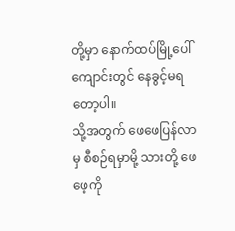တို့မှာ နောက်ထပ်မြို့ပေါ် ကျောင်းတွင် နေခွင့်မရတော့ပါ။
သို့အတွက် ဖေဖေပြန်လာမှ စီစဉ်ရမှာမို့ သားတို့ ဖေဖေ့ကို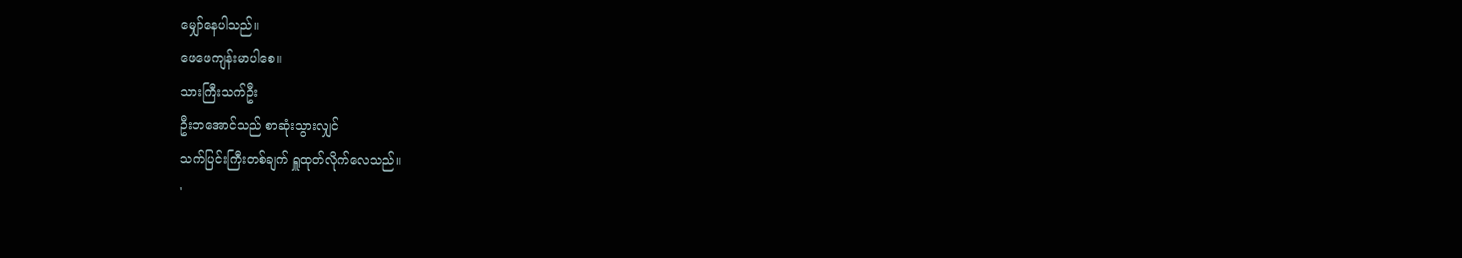မျှော်နေပါသည်။
ဖေဖေကျန်းမာပါစေ။
သားကြီးသက်ဦး
ဦးဘအောင်သည် စာဆုံးသွားလျှင်
သက်ပြင်းကြီးတစ်ချက် ရှူထုတ်လိုက်လေသည်။
'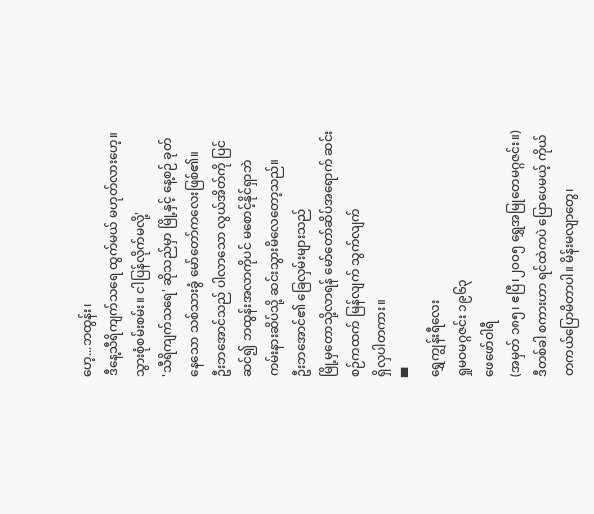ဟေ့...ဘထွန်း၊
ဒီနေ့သီရိကျက်သရေ ထွက်မယ် မဟုတ်လားဟေ့။ သွားစုံစမ်းစမ်း။ ငါပြန်လိုက်မလို့'
'သီရိကျက်သရေ' ဆိုသည်မှာ မြို့နှင့် နေ့စဉ် ခုတ်နေသော သစ်သားခွံ မော်တော်ကလေးဖြစ်၏။
ဦးဘအောင်သည် ပါလာသော လွယ်အိတ်ကို ပြင်ဆင်၍ ဘထွန်းအလာကိုပင် မစောင့်နိုင်ရှာဘဲ
ကမ်းနားဆိပ်သို့ ဆင်းသွားမိလေတော့သည်။
ဦးဘအောင်၏ ခြေလှမ်းများသည်
မြို့မှတောသို့လာရန် မော်တော်ဆိပ်အရောက် ဆင်းစဉ်ကထက် မြန်လျက် သွက်လျက်
ရှိလှပါတကား။
▀
ရွှေကျွန်းရီလေး
ရှုမဝမဂ္ဂဇင်း ၁၉၆၃
ဖေဖော်ဝါရီ
(အမှတ် ၁၈၅၊ ဧပြီ၊၂၀၀၅ ရွှေအမြုတေမဂ္ဂဇင်း။)
ဒီတစ်ခါ စကားဟာ ရင်ထဲကပဲ ပြောပေမယ့် ကိုယ်တကယ်ပြောမိတာပါ။ မိန်းမလျာတွေ၊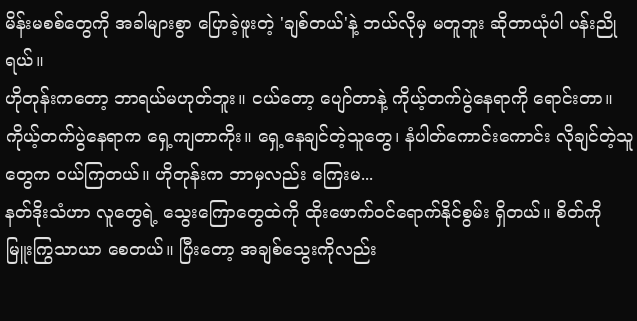မိန်းမစစ်တွေကို အခါများစွာ ပြောခဲ့ဖူးတဲ့ 'ချစ်တယ်'နဲ့ ဘယ်လိုမှ မတူဘူး ဆိုတာယုံပါ ပန်းညိုရယ်။
ဟိုတုန်းကတော့ ဘာရယ်မဟုတ်ဘူး။ ငယ်တော့ ပျော်တာနဲ့ ကိုယ့်တက်ပွဲနေရာကို ရောင်းတာ။ ကိုယ့်တက်ပွဲနေရာက ရှေ့ကျတာကိုး။ ရှေ့နေချင်တဲ့သူတွေ၊ နံပါတ်ကောင်းကောင်း လိုချင်တဲ့သူတွေက ဝယ်ကြတယ်။ ဟိုတုန်းက ဘာမှလည်း ကြေးမ...
နတ်ဒိုးသံဟာ လူတွေရဲ့ သွေးကြောတွေထဲကို ထိုးဖောက်ဝင်ရောက်နိုင်စွမ်း ရှိတယ်။ စိတ်ကို မြူးကြွသာယာ စေတယ်။ ပြီးတော့ အချစ်သွေးကိုလည်း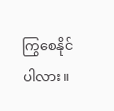ကြွစေနိုင်ပါလား။